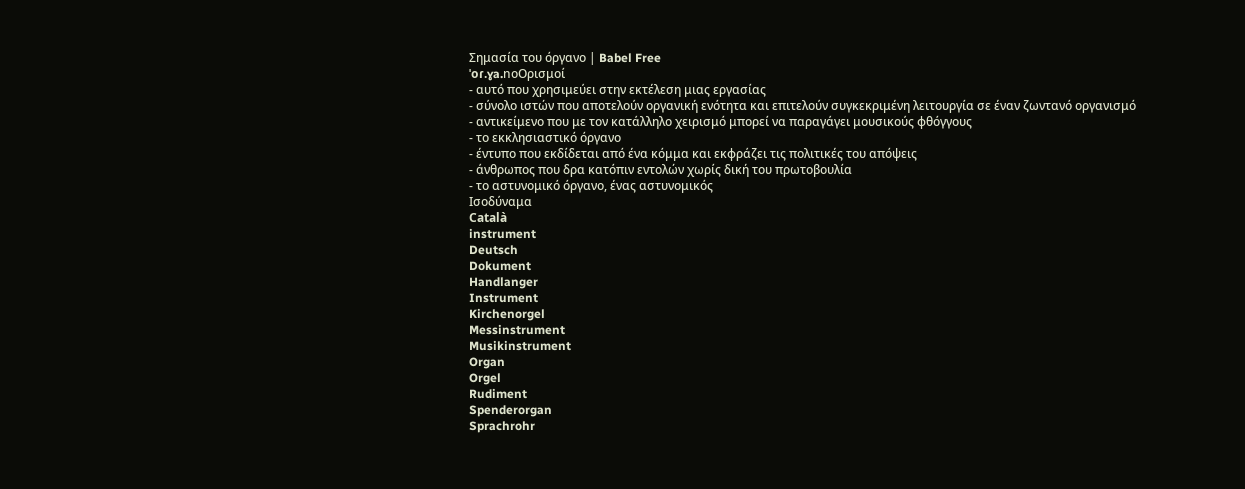Σημασία του όργανο | Babel Free
ˈoɾ.ɣa.noΟρισμοί
- αυτό που χρησιμεύει στην εκτέλεση μιας εργασίας
- σύνολο ιστών που αποτελούν οργανική ενότητα και επιτελούν συγκεκριμένη λειτουργία σε έναν ζωντανό οργανισμό
- αντικείμενο που με τον κατάλληλο χειρισμό μπορεί να παραγάγει μουσικούς φθόγγους
- το εκκλησιαστικό όργανο
- έντυπο που εκδίδεται από ένα κόμμα και εκφράζει τις πολιτικές του απόψεις
- άνθρωπος που δρα κατόπιν εντολών χωρίς δική του πρωτοβουλία
- το αστυνομικό όργανο, ένας αστυνομικός
Ισοδύναμα
Català
instrument
Deutsch
Dokument
Handlanger
Instrument
Kirchenorgel
Messinstrument
Musikinstrument
Organ
Orgel
Rudiment
Spenderorgan
Sprachrohr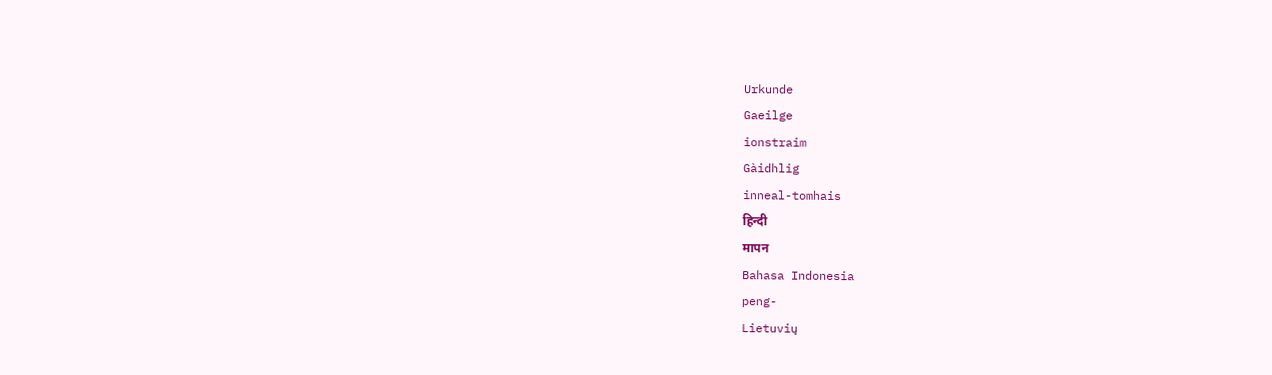Urkunde
Gaeilge
ionstraim
Gàidhlig
inneal-tomhais
हिन्दी
मापन
Bahasa Indonesia
peng-
Lietuvių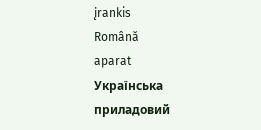įrankis
Română
aparat
Українська
приладовий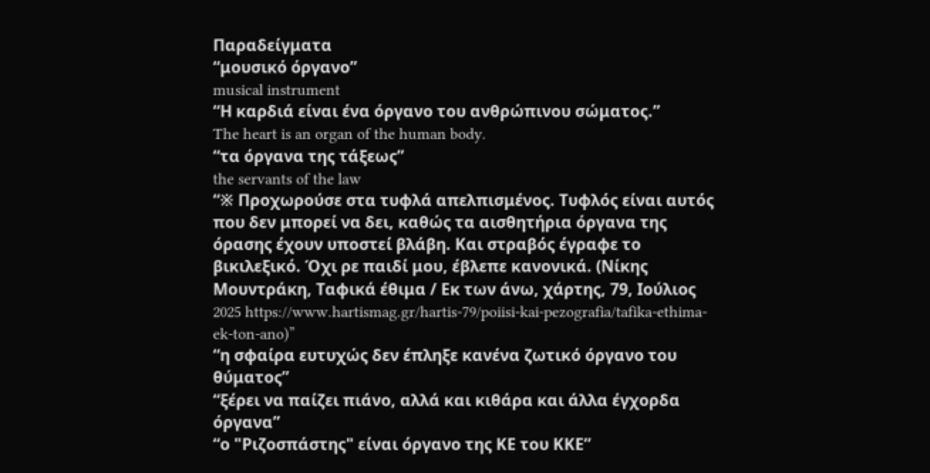Παραδείγματα
“μουσικό όργανο”
musical instrument
“Η καρδιά είναι ένα όργανο του ανθρώπινου σώματος.”
The heart is an organ of the human body.
“τα όργανα της τάξεως”
the servants of the law
“※ Προχωρούσε στα τυφλά απελπισμένος. Τυφλός είναι αυτός που δεν μπορεί να δει, καθώς τα αισθητήρια όργανα της όρασης έχουν υποστεί βλάβη. Και στραβός έγραφε το βικιλεξικό. Όχι ρε παιδί μου, έβλεπε κανονικά. (Νίκης Μουντράκη, Ταφικά έθιμα / Εκ των άνω, χάρτης, 79, Ιούλιος 2025 https://www.hartismag.gr/hartis-79/poiisi-kai-pezografia/tafika-ethima-ek-ton-ano)”
“η σφαίρα ευτυχώς δεν έπληξε κανένα ζωτικό όργανο του θύματος”
“ξέρει να παίζει πιάνο, αλλά και κιθάρα και άλλα έγχορδα όργανα”
“ο "Ριζοσπάστης" είναι όργανο της ΚΕ του ΚΚΕ”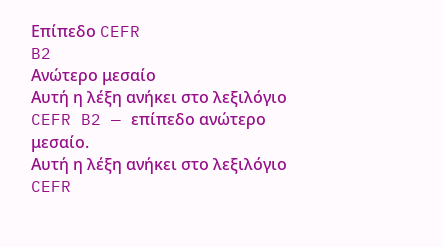Επίπεδο CEFR
B2
Ανώτερο μεσαίο
Αυτή η λέξη ανήκει στο λεξιλόγιο CEFR B2 — επίπεδο ανώτερο μεσαίο.
Αυτή η λέξη ανήκει στο λεξιλόγιο CEFR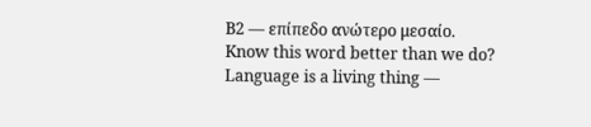B2 — επίπεδο ανώτερο μεσαίο.
Know this word better than we do? Language is a living thing —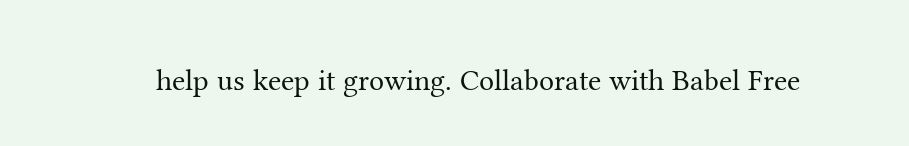help us keep it growing. Collaborate with Babel Free